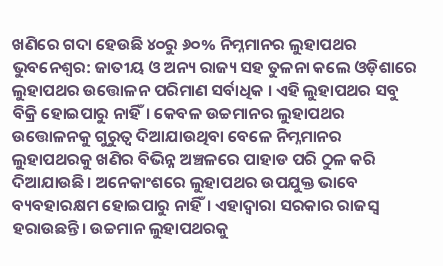ଖଣିରେ ଗଦା ହେଉଛି ୪୦ରୁ ୬୦% ନିମ୍ନମାନର ଲୁହାପଥର
ଭୁବନେଶ୍ୱର: ଜାତୀୟ ଓ ଅନ୍ୟ ରାଜ୍ୟ ସହ ତୁଳନା କଲେ ଓଡ଼ିଶାରେ ଲୁହାପଥର ଉତ୍ତୋଳନ ପରିମାଣ ସର୍ବାଧିକ । ଏହି ଲୁହାପଥର ସବୁ ବିକ୍ରି ହୋଇପାରୁ ନାହିଁ। କେବଳ ଉଚ୍ଚମାନର ଲୁହାପଥର ଉତ୍ତୋଳନକୁ ଗୁରୁତ୍ୱ ଦିଆଯାଉଥିବା ବେଳେ ନିମ୍ନମାନର ଲୁହାପଥରକୁ ଖଣିର ବିଭିନ୍ନ ଅଞ୍ଚଳରେ ପାହାଡ ପରି ଠୁଳ କରି ଦିଆଯାଉଛି। ଅନେକାଂଶରେ ଲୁହାପଥର ଉପଯୁକ୍ତ ଭାବେ ବ୍ୟବହାରକ୍ଷମ ହୋଇପାରୁ ନାହିଁ। ଏହାଦ୍ବାରା ସରକାର ରାଜସ୍ୱ ହରାଉଛନ୍ତି। ଉଚ୍ଚମାନ ଲୁହାପଥରକୁ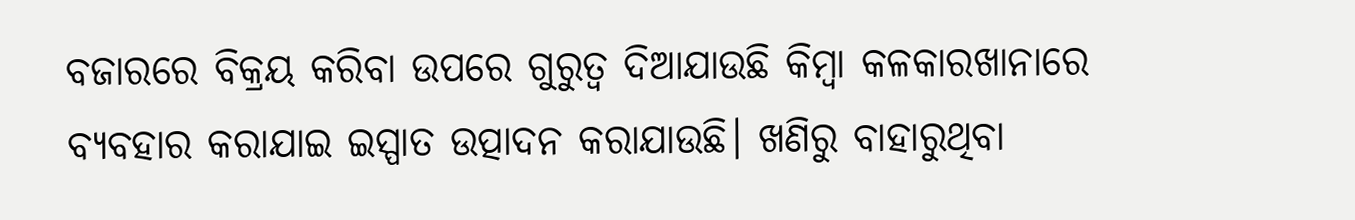ବଜାରରେ ବିକ୍ରୟ କରିବା ଉପରେ ଗୁରୁତ୍ବ ଦିଆଯାଉଛି କିମ୍ବା କଳକାରଖାନାରେ ବ୍ୟବହାର କରାଯାଇ ଇସ୍ପାତ ଉତ୍ପାଦନ କରାଯାଉଛି। ଖଣିରୁ ବାହାରୁଥିବା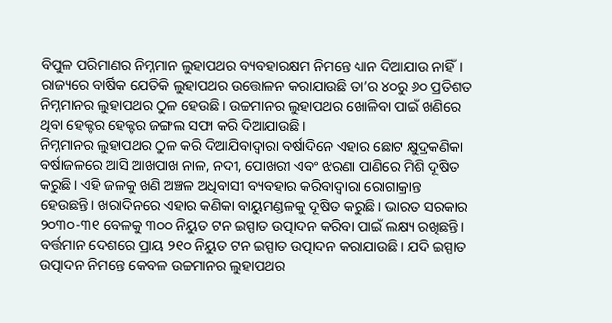ବିପୁଳ ପରିମାଣର ନିମ୍ନମାନ ଲୁହାପଥର ବ୍ୟବହାରକ୍ଷମ ନିମନ୍ତେ ଧ୍ୟାନ ଦିଆଯାଉ ନାହିଁ। ରାଜ୍ୟରେ ବାର୍ଷିକ ଯେତିକି ଲୁହାପଥର ଉତ୍ତୋଳନ କରାଯାଉଛି ତା’ର ୪୦ରୁ ୬୦ ପ୍ରତିଶତ ନିମ୍ନମାନର ଲୁହାପଥର ଠୁଳ ହେଉଛି। ଉଚ୍ଚମାନର ଲୁହାପଥର ଖୋଳିବା ପାଇଁ ଖଣିରେ ଥିବା ହେକ୍ଟର ହେକ୍ଟର ଜଙ୍ଗଲ ସଫା କରି ଦିଆଯାଉଛି।
ନିମ୍ନମାନର ଲୁହାପଥର ଠୁଳ କରି ଦିଆଯିବାଦ୍ୱାରା ବର୍ଷାଦିନେ ଏହାର ଛୋଟ କ୍ଷୁଦ୍ରକଣିକା ବର୍ଷାଜଳରେ ଆସି ଆଖପାଖ ନାଳ, ନଦୀ, ପୋଖରୀ ଏବଂ ଝରଣା ପାଣିରେ ମିଶି ଦୂଷିତ କରୁଛି। ଏହି ଜଳକୁ ଖଣି ଅଞ୍ଚଳ ଅଧିବାସୀ ବ୍ୟବହାର କରିବାଦ୍ୱାରା ରୋଗାକ୍ରାନ୍ତ ହେଉଛନ୍ତି। ଖରାଦିନରେ ଏହାର କଣିକା ବାୟୁମଣ୍ଡଳକୁ ଦୂଷିତ କରୁଛି। ଭାରତ ସରକାର ୨୦୩୦-୩୧ ବେଳକୁ ୩୦୦ ନିୟୁତ ଟନ ଇସ୍ପାତ ଉତ୍ପାଦନ କରିବା ପାଇଁ ଲକ୍ଷ୍ୟ ରଖିଛନ୍ତି। ବର୍ତ୍ତମାନ ଦେଶରେ ପ୍ରାୟ ୨୧୦ ନିୟୁତ ଟନ ଇସ୍ପାତ ଉତ୍ପାଦନ କରାଯାଉଛି। ଯଦି ଇସ୍ପାତ ଉତ୍ପାଦନ ନିମନ୍ତେ କେବଳ ଉଚ୍ଚମାନର ଲୁହାପଥର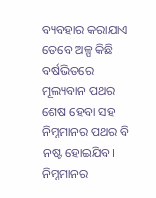ବ୍ୟବହାର କରାଯାଏ ତେବେ ଅଳ୍ପ କିଛି ବର୍ଷଭିତରେ ମୂଲ୍ୟବାନ ପଥର ଶେଷ ହେବା ସହ ନିମ୍ନମାନର ପଥର ବି ନଷ୍ଟ ହୋଇଯିବ। ନିମ୍ନମାନର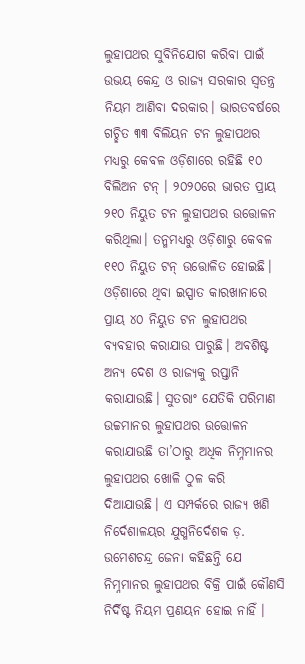ଲୁହାପଥର ସୁବିନିଯୋଗ କରିବା ପାଇଁ ଉଭୟ କେନ୍ଦ୍ର ଓ ରାଜ୍ୟ ସରକାର ସ୍ୱତନ୍ତ୍ର ନିୟମ ଆଣିବା ଦରକାର। ଭାରତବର୍ଷରେ ଗଚ୍ଛିତ ୩୩ ବିଲିୟନ ଟନ ଲୁହାପଥର ମଧ୍ୟରୁ କେବଳ ଓଡ଼ିଶାରେ ରହିଛି ୧୦ ବିଲିଅନ ଟନ୍ । ୨୦୨୦ରେ ଭାରତ ପ୍ରାୟ ୨୧୦ ନିୟୁତ ଟନ ଲୁହାପଥର ଉତ୍ତୋଳନ କରିଥିଲା। ତନ୍ମମଧ୍ୟରୁ ଓଡ଼ିଶାରୁ କେବଳ ୧୧୦ ନିୟୁତ ଟନ୍ ଉତ୍ତୋଳିତ ହୋଇଛି। ଓଡ଼ିଶାରେ ଥିବା ଇସ୍ପାତ କାରଖାନାରେ ପ୍ରାୟ ୪୦ ନିୟୁତ ଟନ ଲୁହାପଥର ବ୍ୟବହାର କରାଯାଉ ପାରୁଛି। ଅବଶିଷ୍ଟ ଅନ୍ୟ ଦେଶ ଓ ରାଜ୍ୟକୁ ରପ୍ତାନି କରାଯାଉଛି। ସୁତରାଂ ଯେତିକି ପରିମାଣ ଉଚ୍ଚମାନର ଲୁହାପଥର ଉତ୍ତୋଳନ କରାଯାଉଛି ତା’ଠାରୁ ଅଧିକ ନିମ୍ନମାନର ଲୁହାପଥର ଖୋଳି ଠୁଳ କରି ଦିଆଯାଉଛି। ଏ ସମ୍ପର୍କରେ ରାଜ୍ୟ ଖଣି ନିର୍ଦେଶାଳୟର ଯୁଗ୍ମନିର୍ଦେଶକ ଡ଼. ଉମେଶଚନ୍ଦ୍ର ଜେନା କହିଛନ୍ତି ଯେ ନିମ୍ନମାନର ଲୁହାପଥର ବିକ୍ରି ପାଇଁ କୌଣସି ନିର୍ଦିଷ୍ଟ ନିୟମ ପ୍ରଣୟନ ହୋଇ ନାହିଁ ।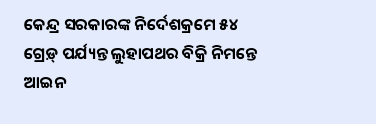କେନ୍ଦ୍ର ସରକାରଙ୍କ ନିର୍ଦେଶକ୍ରମେ ୫୪ ଗ୍ରେଡ଼୍ ପର୍ଯ୍ୟନ୍ତ ଲୁହାପଥର ବିକ୍ରି ନିମନ୍ତେ ଆଇନ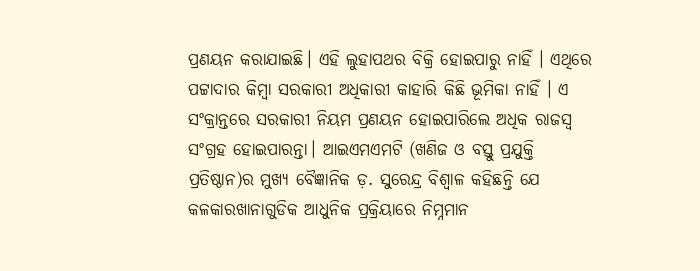ପ୍ରଣୟନ କରାଯାଇଛି। ଏହି ଲୁହାପଥର ବିକ୍ରି ହୋଇପାରୁ ନାହିଁ । ଏଥିରେ ପଟ୍ଟାଦାର କିମ୍ବା ସରକାରୀ ଅଧିକାରୀ କାହାରି କିଛି ଭୂମିକା ନାହିଁ । ଏ ସଂକ୍ରାନ୍ତରେ ସରକାରୀ ନିୟମ ପ୍ରଣୟନ ହୋଇପାରିଲେ ଅଧିକ ରାଜସ୍ବ ସଂଗ୍ରହ ହୋଇପାରନ୍ତା। ଆଇଏମଏମଟି (ଖଣିଜ ଓ ବସ୍ତୁ ପ୍ରଯୁକ୍ତି ପ୍ରତିଷ୍ଠାନ)ର ମୁଖ୍ୟ ବୈଜ୍ଞାନିକ ଡ଼. ସୁରେନ୍ଦ୍ର ବିଶ୍ବାଳ କହିଛନ୍ତି ଯେ କଳକାରଖାନାଗୁଡିକ ଆଧୁନିକ ପ୍ରକ୍ରିୟାରେ ନିମ୍ନମାନ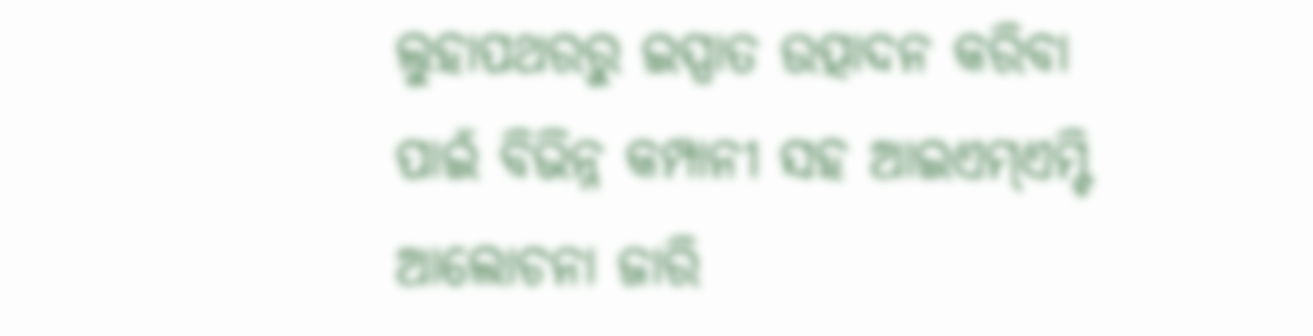ଲୁହାପଥରରୁ ଇସ୍ପାତ ଉତ୍ପାଦନ କରିବା ପାଇଁ ବିଭିନ୍ନ କମ୍ପାନୀ ସହ ଆଇଏମ୍ଏମ୍ଟି ଆଲୋଚନା ଜାରି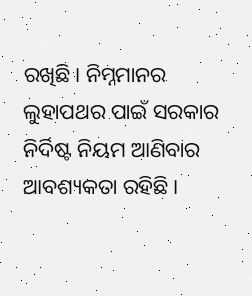ରଖିଛି। ନିମ୍ନମାନର ଲୁହାପଥର ପାଇଁ ସରକାର ନିର୍ଦିଷ୍ଟ ନିୟମ ଆଣିବାର ଆବଶ୍ୟକତା ରହିଛି।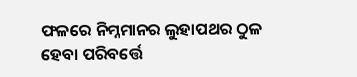ଫଳରେ ନିମ୍ନମାନର ଲୁହାପଥର ଠୁଳ ହେବା ପରିବର୍ତ୍ତେ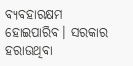ବ୍ୟବହାରକ୍ଷମ ହୋଇପାରିବ। ସରକାର ହରାଉଥିବା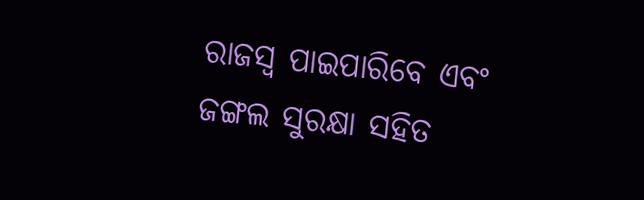ରାଜସ୍ୱ ପାଇପାରିବେ ଏବଂ ଜଙ୍ଗଲ ସୁରକ୍ଷା ସହିତ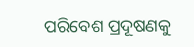ପରିବେଶ ପ୍ରଦୂଷଣକୁ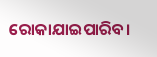ରୋକାଯାଇପାରିବ।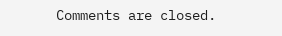Comments are closed.